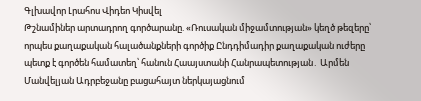Գլխավոր Լրահոս Վիդեո Կիսվել
Թշնամիներ արտադրող գործարանը. «Ռուսական միջամտության» կեղծ թեզերը՝ որպես քաղաքական հալածանքների գործիք Ընդդիմադիր քաղաքական ուժերը պետք է գործեն համատեղ՝ հանուն Հաայստանի Հանրապետության․ Արմեն Մանվելյան Ադրբեջանը բացահայտ ներկայացնում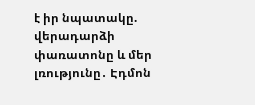է իր նպատակը. վերադարձի փառատոնը և մեր լռությունը․ Էդմոն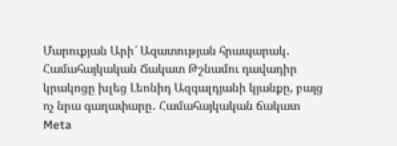Մարուքյան Արի՜ Ազատության հրապարակ․ Համահայկական Ճակատ Թշնամու դավադիր կրակոցը խլեց Լեոնիդ Ազգալդյանի կյանքը, բայց ոչ նրա գաղափարը․ Համահայկական ճակատ Meta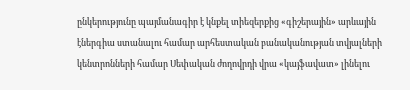ընկերությունը պայմանագիր է կնքել տիեզերքից «գիշերային» արևային էներգիա ստանալու համար արհեստական բանականության տվյալների կենտրոնների համար Սեփական ժողովրդի վրա «կայֆավատ» լինելու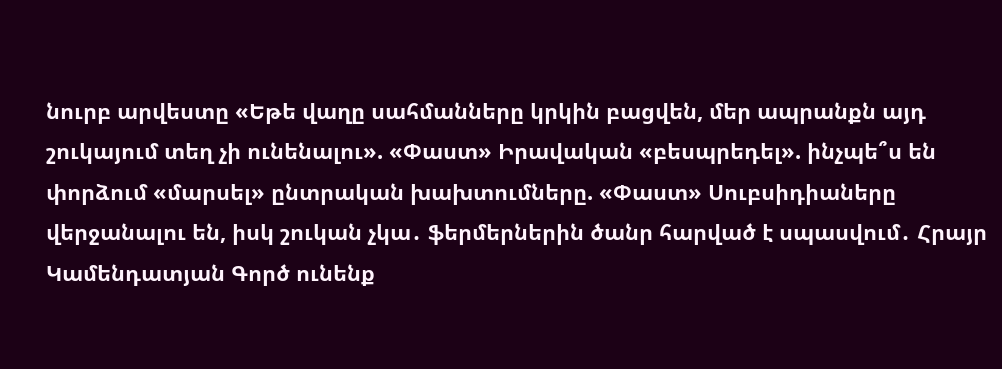նուրբ արվեստը «Եթե վաղը սահմանները կրկին բացվեն, մեր ապրանքն այդ շուկայում տեղ չի ունենալու». «Փաստ» Իրավական «բեսպրեդել». ինչպե՞ս են փորձում «մարսել» ընտրական խախտումները. «Փաստ» Սուբսիդիաները վերջանալու են, իսկ շուկան չկա․ ֆերմերներին ծանր հարված է սպասվում․ Հրայր Կամենդատյան Գործ ունենք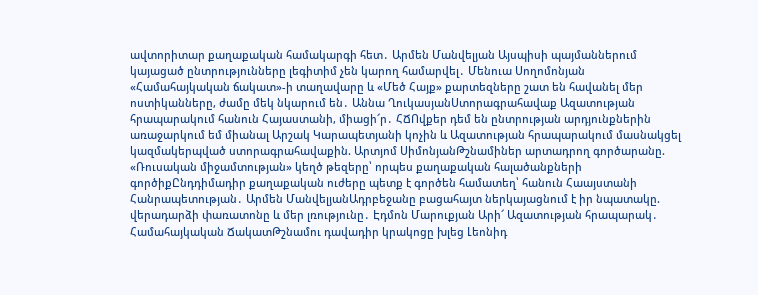ավտորիտար քաղաքական համակարգի հետ․ Արմեն Մանվելյան Այսպիսի պայմաններում կայացած ընտրությունները լեգիտիմ չեն կարող համարվել․ Մենուա Սողոմոնյան
«Համահայկական ճակատ»-ի տաղավարը և «Մեծ Հայք» քարտեզները շատ են հավանել մեր ոստիկանները, ժամը մեկ նկարում են․ Աննա ՂուկասյանՍտորագրահավաք Ազատության հրապարակում հանուն Հայաստանի, միացի՜ր․ ՀՃՈվքեր դեմ են ընտրության արդյունքներին առաջարկում եմ միանալ Արշակ Կարապետյանի կոչին և Ազատության հրապարակում մասնակցել կազմակերպված ստորագրահավաքին. Արտյոմ ՍիմոնյանԹշնամիներ արտադրող գործարանը. «Ռուսական միջամտության» կեղծ թեզերը՝ որպես քաղաքական հալածանքների գործիքԸնդդիմադիր քաղաքական ուժերը պետք է գործեն համատեղ՝ հանուն Հաայստանի Հանրապետության․ Արմեն ՄանվելյանԱդրբեջանը բացահայտ ներկայացնում է իր նպատակը. վերադարձի փառատոնը և մեր լռությունը․ Էդմոն Մարուքյան Արի՜ Ազատության հրապարակ․ Համահայկական ՃակատԹշնամու դավադիր կրակոցը խլեց Լեոնիդ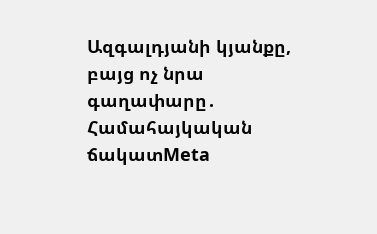Ազգալդյանի կյանքը, բայց ոչ նրա գաղափարը․ Համահայկական ճակատMeta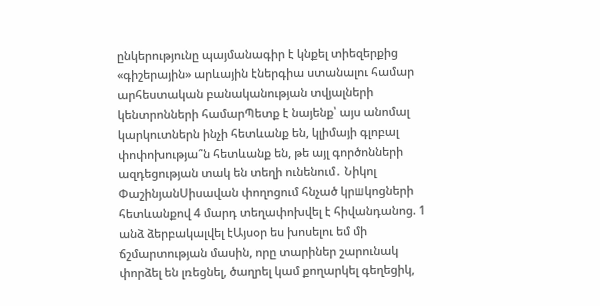ընկերությունը պայմանագիր է կնքել տիեզերքից «գիշերային» արևային էներգիա ստանալու համար արհեստական բանականության տվյալների կենտրոնների համարՊետք է նայենք՝ այս անոմալ կարկուտներն ինչի հետևանք են, կլիմայի գլոբալ փոփոխությա՞ն հետևանք են, թե այլ գործոնների ազդեցության տակ են տեղի ունենում․ Նիկոլ ՓաշինյանՍիսավան փողոցում հնչած կրшկոցների հետևանքով 4 մարդ տեղափոխվել է հիվանդանոց. 1 անձ ձերբակալվել էԱյսօր ես խոսելու եմ մի ճշմարտության մասին, որը տարիներ շարունակ փորձել են լռեցնել, ծաղրել կամ քողարկել գեղեցիկ,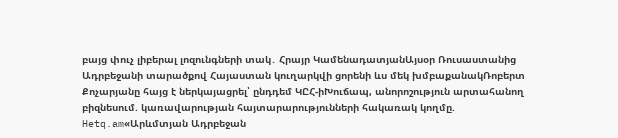բայց փուչ լիբերալ լոզունգների տակ․ Հրայր ԿամենադատյանԱյսօր Ռուսաստանից Ադրբեջանի տարածքով Հայաստան կուղարկվի ցորենի ևս մեկ խմբաքանակՌոբերտ Քոչարյանը հայց է ներկայացրել՝ ընդդեմ ԿԸՀ-իԽուճապ, անորոշություն արտահանող բիզնեսում. կառավարության հայտարարությունների հակառակ կողմը. Hetq.am«Արևմտյան Ադրբեջան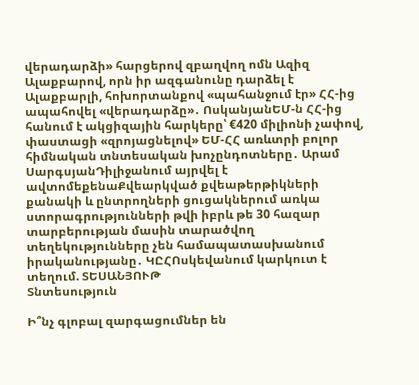վերադարձի» հարցերով զբաղվող ոմն Ազիզ Ալաքբարով, որն իր ազգանունը դարձել է Ալաքբարլի, հոխորտանքով «պահանջում էր» ՀՀ-ից ապահովել «վերադարձը»․ ՈսկանյանԵՄ-ն ՀՀ-ից հանում է ակցիզային հարկերը՝ €420 միլիոնի չափով, փաստացի «զրոյացնելով» ԵՄ-ՀՀ առևտրի բոլոր հիմնական տնտեսական խոչընդոտները․ Արամ ՍարգսյանԴիլիջանում այրվել է ավտոմեքենաՔվեարկված քվեաթերթիկների քանակի և ընտրողների ցուցակներում առկա ստորագրությունների թվի իբրև թե 30 հազար տարբերության մասին տարածվող տեղեկությունները չեն համապատասխանում իրականությանը․ ԿԸՀՈսկեվանում կարկուտ է տեղում. ՏԵՍԱՆՅՈՒԹ
Տնտեսություն

Ի՞նչ գլոբալ զարգացումներ են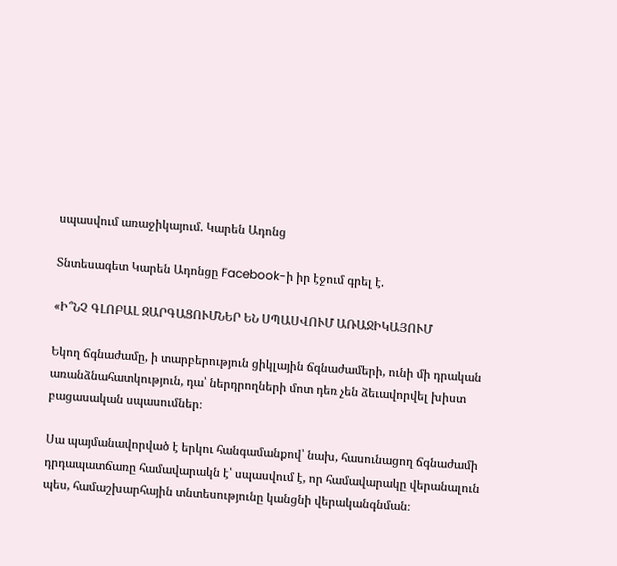սպասվում առաջիկայում. Կարեն Ադոնց

Տնտեսագետ Կարեն Ադոնցը Facebook-ի իր էջում գրել է.

«Ի՞ՆՉ ԳԼՈԲԱԼ ԶԱՐԳԱՑՈՒՄՆԵՐ ԵՆ ՍՊԱՍՎՈՒՄ ԱՌԱՋԻԿԱՅՈՒՄ

Եկող ճգնաժամը, ի տարբերություն ցիկլային ճգնաժամերի, ունի մի դրական առանձնահատկություն, դա՝ ներդրողների մոտ դեռ չեն ձեւավորվել խիստ բացասական սպասումներ։

Սա պայմանավորված է երկու հանգամանքով՝ նախ, հասունացող ճգնաժամի դրդապատճառը համավարակն է՝ սպասվում է, որ համավարակը վերանալուն պես, համաշխարհային տնտեսությունը կանցնի վերականգնման։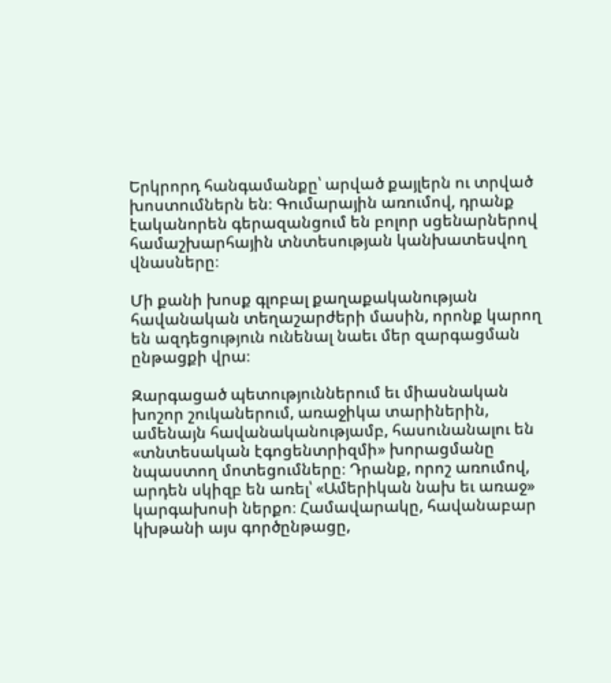Երկրորդ հանգամանքը՝ արված քայլերն ու տրված խոստումներն են։ Գումարային առումով, դրանք էականորեն գերազանցում են բոլոր սցենարներով համաշխարհային տնտեսության կանխատեսվող վնասները։

Մի քանի խոսք գլոբալ քաղաքականության հավանական տեղաշարժերի մասին, որոնք կարող են ազդեցություն ունենալ նաեւ մեր զարգացման ընթացքի վրա։

Զարգացած պետություններում եւ միասնական խոշոր շուկաներում, առաջիկա տարիներին, ամենայն հավանականությամբ, հասունանալու են «տնտեսական էգոցենտրիզմի» խորացմանը նպաստող մոտեցումները։ Դրանք, որոշ առումով, արդեն սկիզբ են առել՝ «Ամերիկան նախ եւ առաջ» կարգախոսի ներքո։ Համավարակը, հավանաբար կխթանի այս գործընթացը,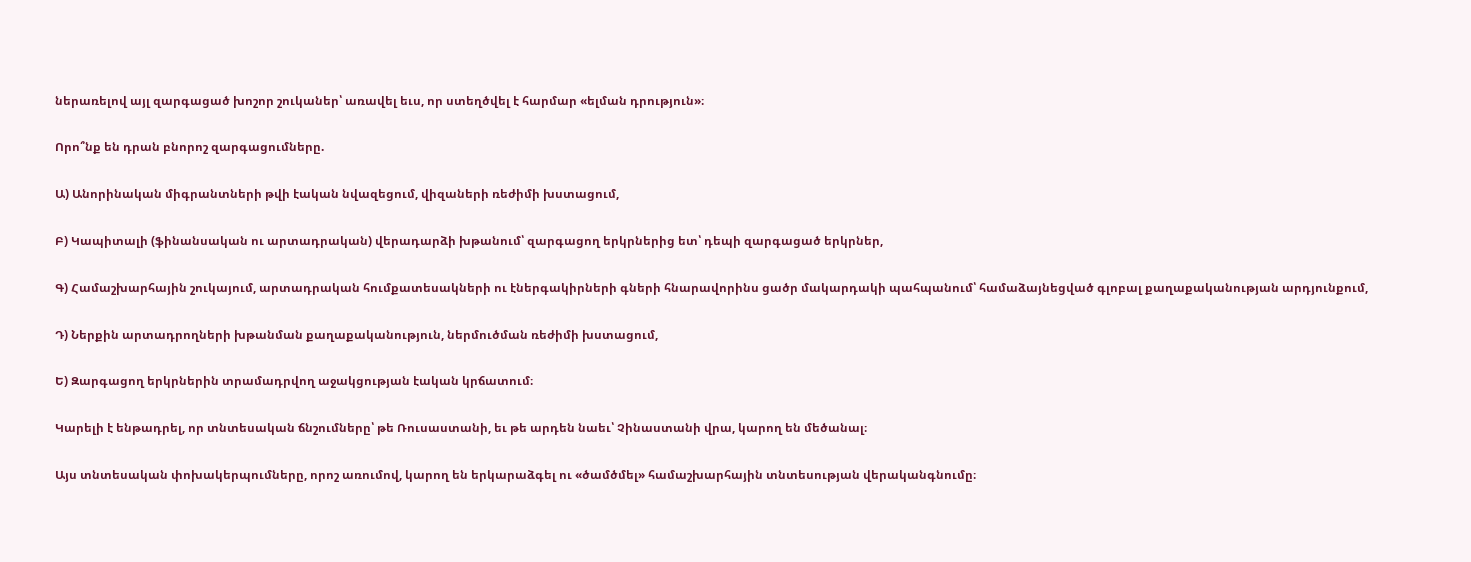ներառելով այլ զարգացած խոշոր շուկաներ՝ առավել եւս, որ ստեղծվել է հարմար «ելման դրություն»։

Որո՞նք են դրան բնորոշ զարգացումները.

Ա) Անորինական միգրանտների թվի էական նվազեցում, վիզաների ռեժիմի խստացում,

Բ) Կապիտալի (ֆինանսական ու արտադրական) վերադարձի խթանում՝ զարգացող երկրներից ետ՝ դեպի զարգացած երկրներ,

Գ) Համաշխարհային շուկայում, արտադրական հումքատեսակների ու էներգակիրների գների հնարավորինս ցածր մակարդակի պահպանում՝ համաձայնեցված գլոբալ քաղաքականության արդյունքում,

Դ) Ներքին արտադրողների խթանման քաղաքականություն, ներմուծման ռեժիմի խստացում,

Ե) Զարգացող երկրներին տրամադրվող աջակցության էական կրճատում։

Կարելի է ենթադրել, որ տնտեսական ճնշումները՝ թե Ռուսաստանի, եւ թե արդեն նաեւ՝ Չինաստանի վրա, կարող են մեծանալ։

Այս տնտեսական փոխակերպումները, որոշ առումով, կարող են երկարաձգել ու «ծամծմել» համաշխարհային տնտեսության վերականգնումը։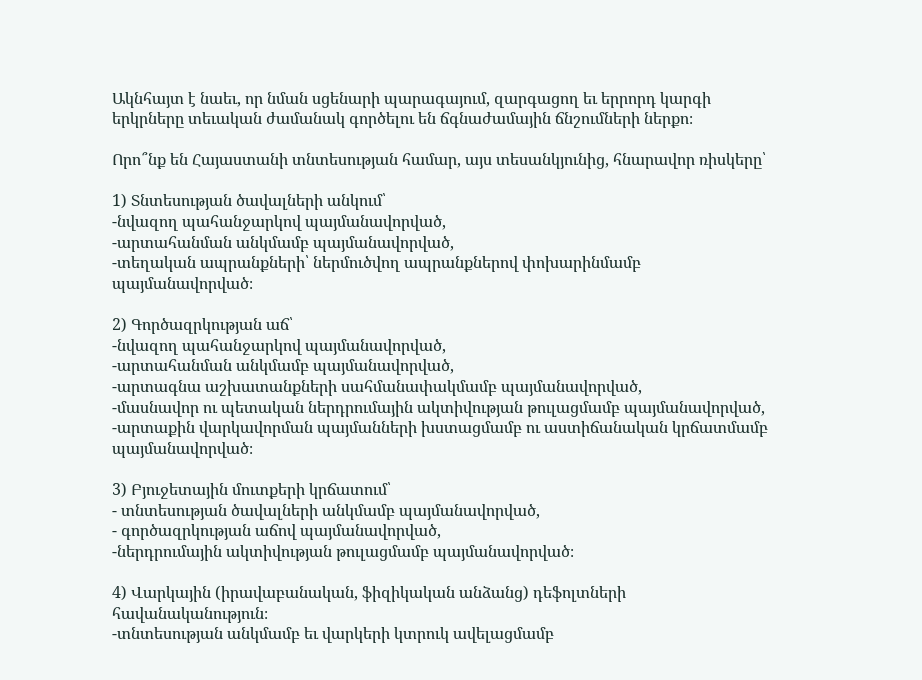Ակնհայտ է նաեւ, որ նման սցենարի պարագայում, զարգացող եւ երրորդ կարգի երկրները տեւական ժամանակ գործելու են ճգնաժամային ճնշումների ներքո։

Որո՞նք են Հայաստանի տնտեսության համար, այս տեսանկյունից, հնարավոր ռիսկերը՝

1) Տնտեսության ծավալների անկում՝
-նվազող պահանջարկով պայմանավորված,
-արտահանման անկմամբ պայմանավորված,
-տեղական ապրանքների՝ ներմուծվող ապրանքներով փոխարինմամբ պայմանավորված։

2) Գործազրկության աճ՝
-նվազող պահանջարկով պայմանավորված,
-արտահանման անկմամբ պայմանավորված,
-արտագնա աշխատանքների սահմանափակմամբ պայմանավորված,
-մասնավոր ու պետական ներդրումային ակտիվության թուլացմամբ պայմանավորված,
-արտաքին վարկավորման պայմանների խստացմամբ ու աստիճանական կրճատմամբ պայմանավորված։

3) Բյուջետային մուտքերի կրճատում՝
- տնտեսության ծավալների անկմամբ պայմանավորված,
- գործազրկության աճով պայմանավորված,
-ներդրումային ակտիվության թուլացմամբ պայմանավորված։

4) Վարկային (իրավաբանական, ֆիզիկական անձանց) դեֆոլտների հավանականություն։
-տնտեսության անկմամբ եւ վարկերի կտրուկ ավելացմամբ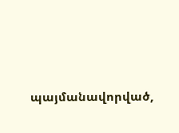պայմանավորված,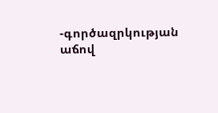-գործազրկության աճով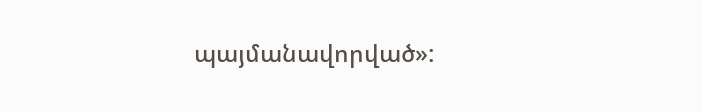պայմանավորված»: